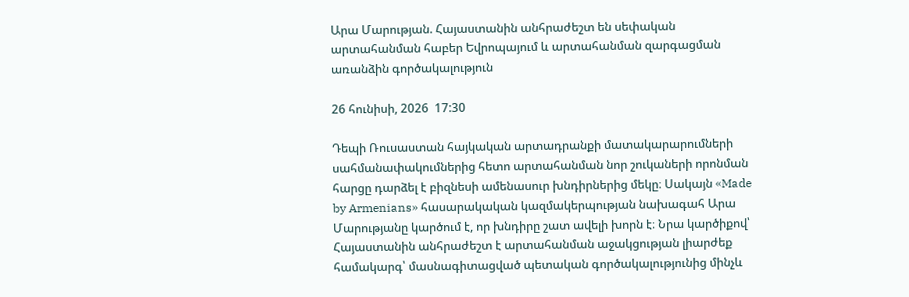Արա Մարության. Հայաստանին անհրաժեշտ են սեփական արտահանման հաբեր Եվրոպայում և արտահանման զարգացման առանձին գործակալություն

26 հունիսի, 2026  17:30

Դեպի Ռուսաստան հայկական արտադրանքի մատակարարումների սահմանափակումներից հետո արտահանման նոր շուկաների որոնման հարցը դարձել է բիզնեսի ամենասուր խնդիրներից մեկը։ Սակայն «Made by Armenians» հասարակական կազմակերպության նախագահ Արա Մարությանը կարծում է, որ խնդիրը շատ ավելի խորն է։ Նրա կարծիքով՝ Հայաստանին անհրաժեշտ է արտահանման աջակցության լիարժեք համակարգ՝ մասնագիտացված պետական գործակալությունից մինչև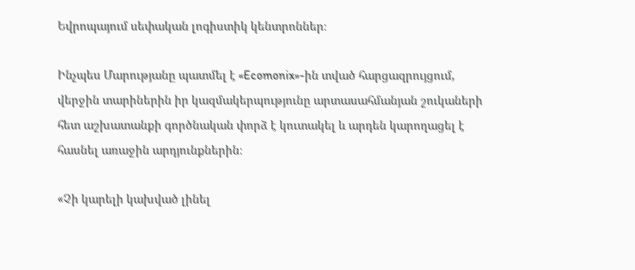Եվրոպայում սեփական լոգիստիկ կենտրոններ։

Ինչպես Մարությանը պատմել է «Ecomonix»-ին տված հարցազրույցում, վերջին տարիներին իր կազմակերպությունը արտասահմանյան շուկաների հետ աշխատանքի գործնական փորձ է կուտակել և արդեն կարողացել է հասնել առաջին արդյունքներին։

«Չի կարելի կախված լինել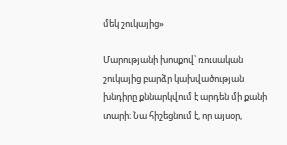մեկ շուկայից»

Մարությանի խոսքով՝ ռուսական շուկայից բարձր կախվածության խնդիրը քննարկվում է արդեն մի քանի տարի։ Նա հիշեցնում է, որ այսօր,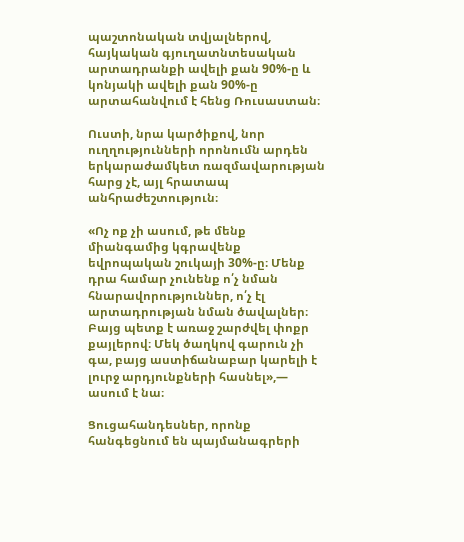պաշտոնական տվյալներով, հայկական գյուղատնտեսական արտադրանքի ավելի քան 90%-ը և կոնյակի ավելի քան 90%-ը արտահանվում է հենց Ռուսաստան։

Ուստի, նրա կարծիքով, նոր ուղղությունների որոնումն արդեն երկարաժամկետ ռազմավարության հարց չէ, այլ հրատապ անհրաժեշտություն։

«Ոչ ոք չի ասում, թե մենք միանգամից կգրավենք եվրոպական շուկայի 30%-ը։ Մենք դրա համար չունենք ո՛չ նման հնարավորություններ, ո՛չ էլ արտադրության նման ծավալներ։ Բայց պետք է առաջ շարժվել փոքր քայլերով։ Մեկ ծաղկով գարուն չի գա, բայց աստիճանաբար կարելի է լուրջ արդյունքների հասնել»,— ասում է նա։

Ցուցահանդեսներ, որոնք հանգեցնում են պայմանագրերի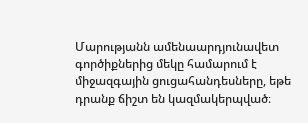Մարությանն ամենաարդյունավետ գործիքներից մեկը համարում է միջազգային ցուցահանդեսները, եթե դրանք ճիշտ են կազմակերպված։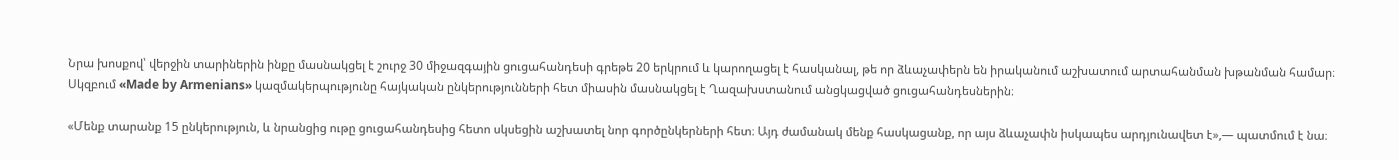Նրա խոսքով՝ վերջին տարիներին ինքը մասնակցել է շուրջ 30 միջազգային ցուցահանդեսի գրեթե 20 երկրում և կարողացել է հասկանալ, թե որ ձևաչափերն են իրականում աշխատում արտահանման խթանման համար։ Սկզբում «Made by Armenians» կազմակերպությունը հայկական ընկերությունների հետ միասին մասնակցել է Ղազախստանում անցկացված ցուցահանդեսներին։

«Մենք տարանք 15 ընկերություն, և նրանցից ութը ցուցահանդեսից հետո սկսեցին աշխատել նոր գործընկերների հետ։ Այդ ժամանակ մենք հասկացանք, որ այս ձևաչափն իսկապես արդյունավետ է»,— պատմում է նա։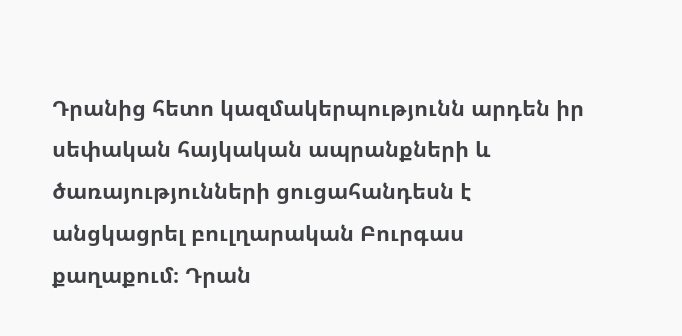Դրանից հետո կազմակերպությունն արդեն իր սեփական հայկական ապրանքների և ծառայությունների ցուցահանդեսն է անցկացրել բուլղարական Բուրգաս քաղաքում։ Դրան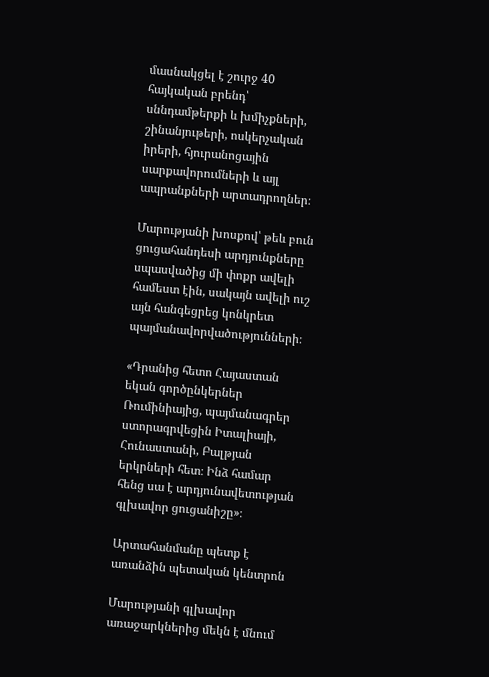մասնակցել է շուրջ 40 հայկական բրենդ՝ սննդամթերքի և խմիչքների, շինանյութերի, ոսկերչական իրերի, հյուրանոցային սարքավորումների և այլ ապրանքների արտադրողներ։

Մարությանի խոսքով՝ թեև բուն ցուցահանդեսի արդյունքները սպասվածից մի փոքր ավելի համեստ էին, սակայն ավելի ուշ այն հանգեցրեց կոնկրետ պայմանավորվածությունների։

«Դրանից հետո Հայաստան եկան գործընկերներ Ռումինիայից, պայմանագրեր ստորագրվեցին Իտալիայի, Հունաստանի, Բալթյան երկրների հետ։ Ինձ համար հենց սա է արդյունավետության գլխավոր ցուցանիշը»։

Արտահանմանը պետք է առանձին պետական կենտրոն

Մարությանի գլխավոր առաջարկներից մեկն է մնում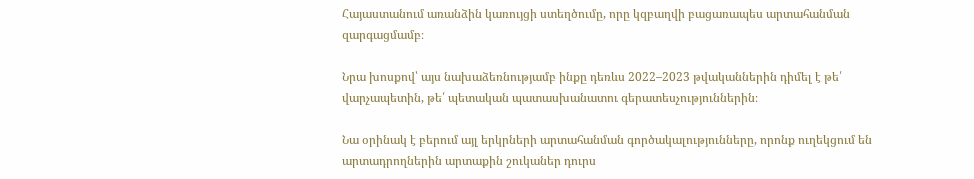Հայաստանում առանձին կառույցի ստեղծումը, որը կզբաղվի բացառապես արտահանման զարգացմամբ։

Նրա խոսքով՝ այս նախաձեռնությամբ ինքը դեռևս 2022–2023 թվականներին դիմել է թե՛ վարչապետին, թե՛ պետական պատասխանատու գերատեսչություններին։

Նա օրինակ է բերում այլ երկրների արտահանման գործակալությունները, որոնք ուղեկցում են արտադրողներին արտաքին շուկաներ դուրս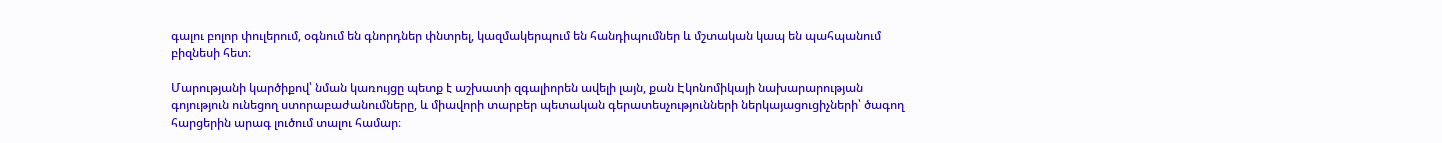գալու բոլոր փուլերում, օգնում են գնորդներ փնտրել, կազմակերպում են հանդիպումներ և մշտական կապ են պահպանում բիզնեսի հետ։

Մարությանի կարծիքով՝ նման կառույցը պետք է աշխատի զգալիորեն ավելի լայն, քան Էկոնոմիկայի նախարարության գոյություն ունեցող ստորաբաժանումները, և միավորի տարբեր պետական գերատեսչությունների ներկայացուցիչների՝ ծագող հարցերին արագ լուծում տալու համար։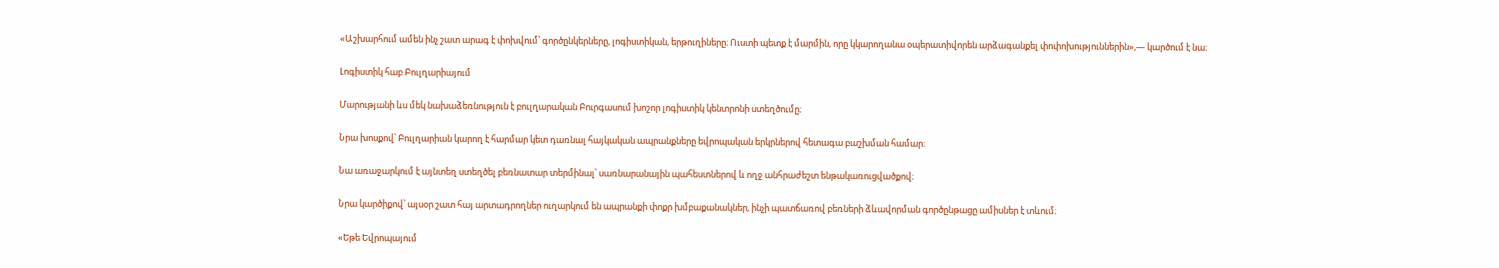«Աշխարհում ամեն ինչ շատ արագ է փոխվում՝ գործընկերները, լոգիստիկան, երթուղիները։ Ուստի պետք է մարմին, որը կկարողանա օպերատիվորեն արձագանքել փոփոխություններին»,— կարծում է նա։

Լոգիստիկ հաբ Բուլղարիայում

Մարությանի ևս մեկ նախաձեռնություն է բուլղարական Բուրգասում խոշոր լոգիստիկ կենտրոնի ստեղծումը։

Նրա խոսքով՝ Բուլղարիան կարող է հարմար կետ դառնալ հայկական ապրանքները եվրոպական երկրներով հետագա բաշխման համար։

Նա առաջարկում է այնտեղ ստեղծել բեռնատար տերմինալ՝ սառնարանային պահեստներով և ողջ անհրաժեշտ ենթակառուցվածքով։

Նրա կարծիքով՝ այսօր շատ հայ արտադրողներ ուղարկում են ապրանքի փոքր խմբաքանակներ, ինչի պատճառով բեռների ձևավորման գործընթացը ամիսներ է տևում։

«Եթե Եվրոպայում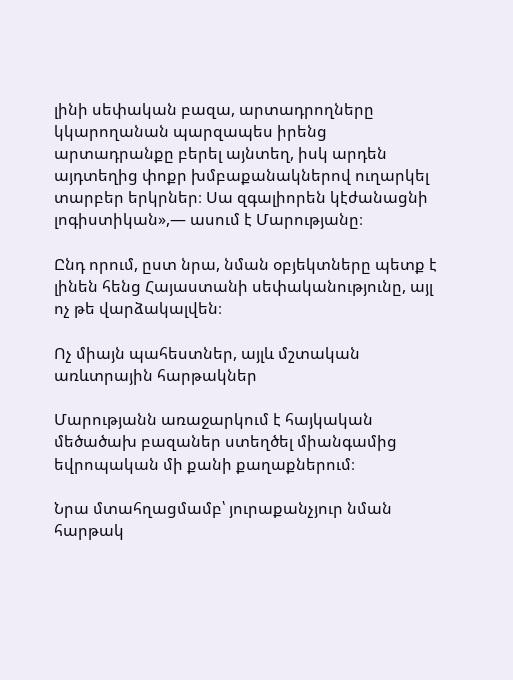լինի սեփական բազա, արտադրողները կկարողանան պարզապես իրենց արտադրանքը բերել այնտեղ, իսկ արդեն այդտեղից փոքր խմբաքանակներով ուղարկել տարբեր երկրներ։ Սա զգալիորեն կէժանացնի լոգիստիկան»,— ասում է Մարությանը։

Ընդ որում, ըստ նրա, նման օբյեկտները պետք է լինեն հենց Հայաստանի սեփականությունը, այլ ոչ թե վարձակալվեն։

Ոչ միայն պահեստներ, այլև մշտական առևտրային հարթակներ

Մարությանն առաջարկում է հայկական մեծածախ բազաներ ստեղծել միանգամից եվրոպական մի քանի քաղաքներում։

Նրա մտահղացմամբ՝ յուրաքանչյուր նման հարթակ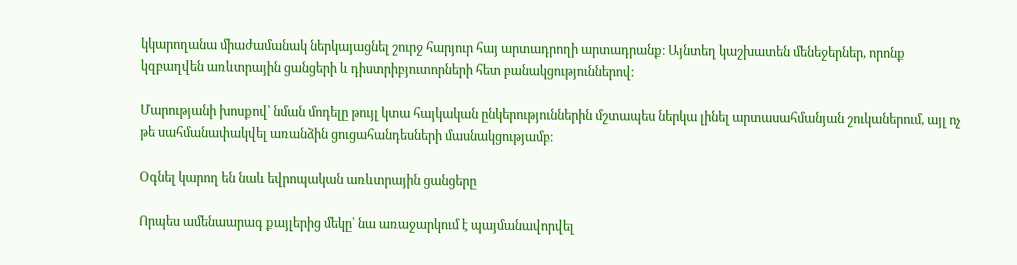կկարողանա միաժամանակ ներկայացնել շուրջ հարյուր հայ արտադրողի արտադրանք։ Այնտեղ կաշխատեն մենեջերներ, որոնք կզբաղվեն առևտրային ցանցերի և դիստրիբյուտորների հետ բանակցություններով։

Մարությանի խոսքով՝ նման մոդելը թույլ կտա հայկական ընկերություններին մշտապես ներկա լինել արտասահմանյան շուկաներում, այլ ոչ թե սահմանափակվել առանձին ցուցահանդեսների մասնակցությամբ։

Օգնել կարող են նաև եվրոպական առևտրային ցանցերը

Որպես ամենաարագ քայլերից մեկը՝ նա առաջարկում է պայմանավորվել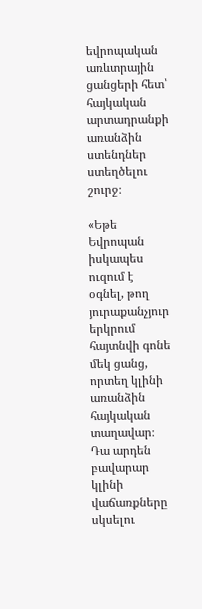եվրոպական առևտրային ցանցերի հետ՝ հայկական արտադրանքի առանձին ստենդներ ստեղծելու շուրջ։

«Եթե Եվրոպան իսկապես ուզում է օգնել, թող յուրաքանչյուր երկրում հայտնվի գոնե մեկ ցանց, որտեղ կլինի առանձին հայկական տաղավար։ Դա արդեն բավարար կլինի վաճառքները սկսելու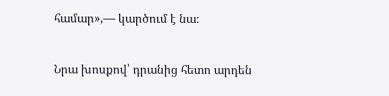համար»,— կարծում է նա։

Նրա խոսքով՝ դրանից հետո արդեն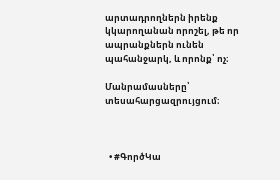արտադրողներն իրենք կկարողանան որոշել, թե որ ապրանքներն ունեն պահանջարկ, և որոնք՝ ոչ։

Մանրամասները՝ տեսահարցազրույցում։



  • #ԳործԿա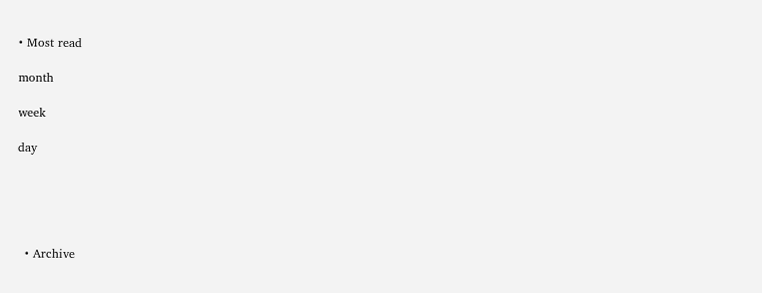• Most read

month

week

day





  • Archive